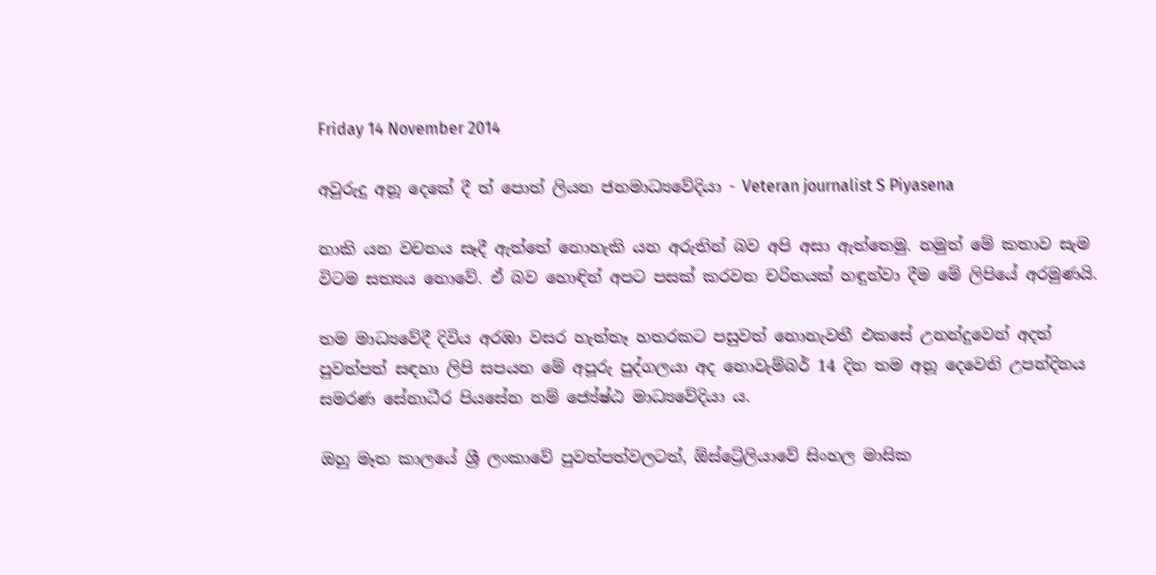Friday 14 November 2014

අවුරුදු අනූ දෙකේ දී ත් පොත් ලියන ජනමාධ්‍යවේදියා - Veteran journalist S Piyasena

නාකි යන වචනය සෑදී ඇත්තේ නොහැකි යන අරුතින් බව අපි අසා ඇත්තෙමු. නමුත් මේ කතාව සැම විටම සත්‍යය නොවේ. ඒ බව හොඳින් අපට පසක් කරවන චරිතයක් හඳුන්වා දීම මේ ලිපියේ අරමුණයි.

තම මාධ්‍යවේදී දිවිය අරඹා වසර හැත්තෑ හතරකට පසුවත් නොනැවතී එකසේ උනන්දුවෙන් අදත් පුවත්පත් සඳහා ලිපි සපයන මේ අපූරු පුද්ගලයා අද නොවැම්බර් 14 දින තම අනූ දෙවෙනි උපන්දිනය සමරණ සේනාධීර පියසේන නම් ජ්‍යේෂ්ඨ මාධ්‍යවේදියා ය.

ඔහු මෑත කාලයේ ශ්‍රී ලංකාවේ පුවත්පත්වලටත්, ඕස්ට්‍රේලියාවේ සිංහල මාසික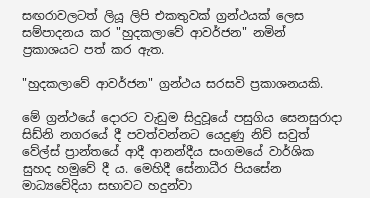සඟරාවලටත් ලියූ ලිපි එකතුවක් ග්‍රන්ථයක් ලෙස සම්පාදනය කර "හුදකලාවේ ආවර්ජන" නමින් ප්‍රකාශයට පත් කර ඇත.

"හුදකලාවේ ආවර්ජන" ග්‍රන්ථය සරසවි ප්‍රකාශනයකි.

මේ ග්‍රන්ථයේ දොරට වැඩුම සිදුවූයේ පසුගිය සෙනසුරාදා සිඩ්නි නගරයේ දී පවත්වන්නට යෙදුණු නිව් සවුත් වේල්ස් ප්‍රාන්තයේ ආදී ආනන්දීය සංගමයේ වාර්ශික සුහද හමුවේ දී ය. මෙහිදී සේනාධීර පියසේන මාධ්‍යවේදියා සභාවට හදුන්වා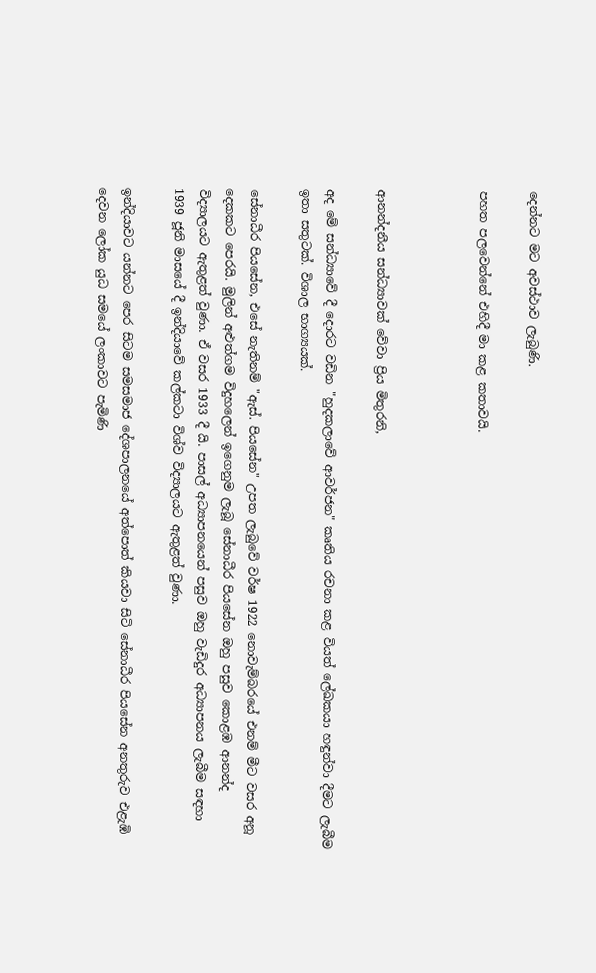දෙන්නට මට අවස්ථාව ලැබුණි.

පහත පලවෙන්නේ එහිදී මා කළ කතාවයි.



ආනන්දනීය සන්ධ්‍යාවක් වේවා ප්‍රිය මිතුරනි,

අද මේ සන්ධ්‍යාවේ දී දොරට වඩින "හුදකලාවේ ආවර්ජන" කෘතිය රචනා කළ වියත් ලේඛකයා හඳුන්වා දීමට ලැබීම ඉතා සතුටක්. විශාල භාග්‍යයක්.

සේනාධීර පියසේන, එසේ නැතිනම් "ඇස්. පියසේන" උපත ලැබුවේ වර්ෂ 1922 නොවැම්බරයේ එනම් මීට වසර අනූ දෙකකට පෙරයි. මුලින් අළුත්ගම විදුහලෙන් ඉගෙනුම ලැබූ සේනාධීර පියසේන ඔහු පසුව කොළඹ ආනන්ද විද්‍යාලයට ඇතුළත් වුණා. ඒ වසර 1933 දී යි. පාසල් අධ්‍යාපනයෙන් පසුව ඔහු වැඩිදුර අධ්‍යාපනය ලැබීම සඳහා 1939 ජූනි මාසයේ දී ඉන්දියාවේ කල්කටා විශ්ව විද්‍යාලයට ඇතුළත් වුණා.

ඉන්දියාවට යන්නට පෙර සිටම සමසමාජ දේශපාලනයේ අත්පොත් කියවා සිටි සේනාධීර පියසේන අනතුරුව එළැඹි දෙවන ලෝක යුධ සමයේ ලංකාවට පැමිණි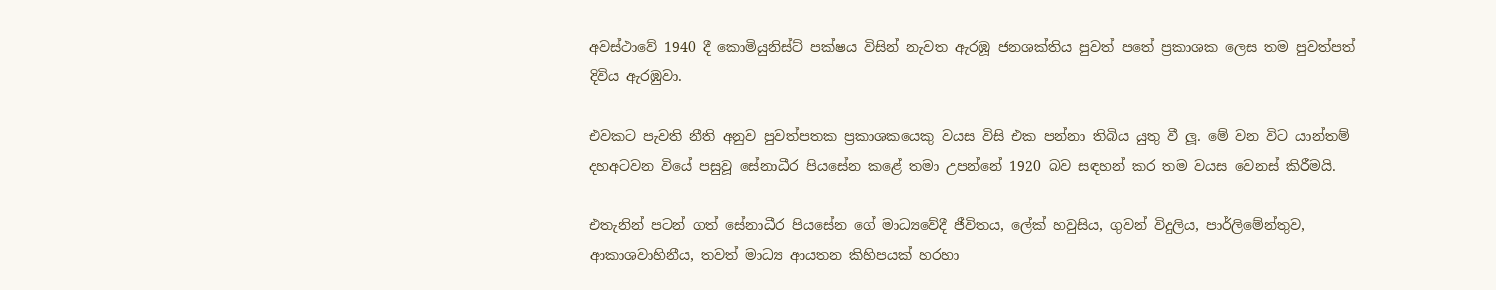අවස්ථාවේ 1940 දී කොමියුනිස්ට් පක්ෂය විසින් නැවත ඇරඹූ ජනශක්තිය පුවත් පතේ ප්‍රකාශක ලෙස තම පුවත්පත් දිවිය ඇරඹුවා.

එවකට පැවති නීති අනුව පුවත්පතක ප්‍රකාශකයෙකු වයස විසි එක පන්නා තිබිය යුතු වී ලූ. මේ වන විට යාන්තම් දහඅටවන වියේ පසුවූ සේනාධීර පියසේන කළේ තමා උපන්නේ 1920 බව සඳහන් කර තම වයස වෙනස් කිරීමයි.

එතැනින් පටන් ගත් සේනාධීර පියසේන ගේ මාධ්‍යවේදී ජීවිතය, ලේක් හවුසිය, ගුවන් විදුලිය, පාර්ලිමේන්තුව, ආකාශවාහිනීය, තවත් මාධ්‍ය ආයතන කිහිපයක් හරහා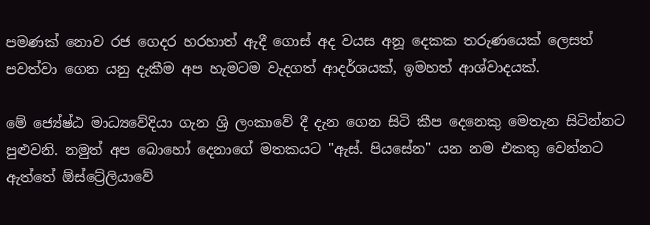පමණක් නොව රජ ගෙදර හරහාත් ඇදී ගොස් අද වයස අනූ දෙකක තරුණයෙක් ලෙසත් පවත්වා ගෙන යනු දැකීම අප හැමටම වැදගත් ආදර්ශයක්, ඉමහත් ආශ්වාදයක්.

මේ ජ්‍යේෂ්ඨ මාධ්‍යවේදියා ගැන ශ්‍රි ලංකාවේ දී දැන ගෙන සිටි කීප දෙනෙකු මෙතැන සිටින්නට පුළුවනි. නමුත් අප බොහෝ දෙනාගේ මතකයට "ඇස්. පියසේන" යන නම එකතු වෙන්නට ඇත්තේ ඕස්ට්‍රේලියාවේ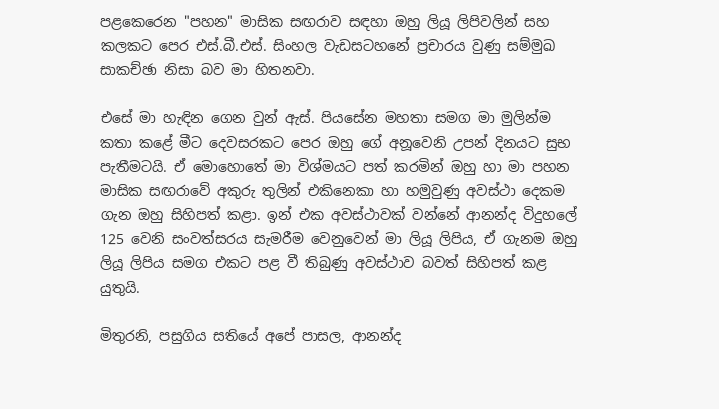පළකෙරෙන "පහන" මාසික සඟරාව සඳහා ඔහු ලියූ ලිපිවලින් සහ කලකට පෙර එස්.බී.එස්. සිංහල වැඩසටහනේ ප්‍රචාරය වුණු සම්මුඛ සාකච්ඡා නිසා බව මා හිතනවා.

එසේ මා හැඳින ගෙන වුන් ඇස්. පියසේන මහතා සමග මා මුලින්ම කතා කළේ මීට දෙවසරකට පෙර ඔහු ගේ අනූවෙනි උපන් දිනයට සුභ පැතීමටයි. ඒ මොහොතේ මා විශ්මයට පත් කරමින් ඔහු හා මා පහන මාසික සඟරාවේ අකුරු තුලින් එකිනෙකා හා හමුවුණු අවස්ථා දෙකම ගැන ඔහු සිහිපත් කළා. ඉන් එක අවස්ථාවක් වන්නේ ආනන්ද විදුහලේ 125 වෙනි සංවත්සරය සැමරීම වෙනුවෙන් මා ලියූ ලිපිය, ඒ ගැනම ඔහු ලියූ ලිපිය සමග එකට පළ වී තිබුණු අවස්ථාව බවත් සිහිපත් කළ යුතුයි.

මිතුරනි, පසුගිය සතියේ අපේ පාසල, ආනන්ද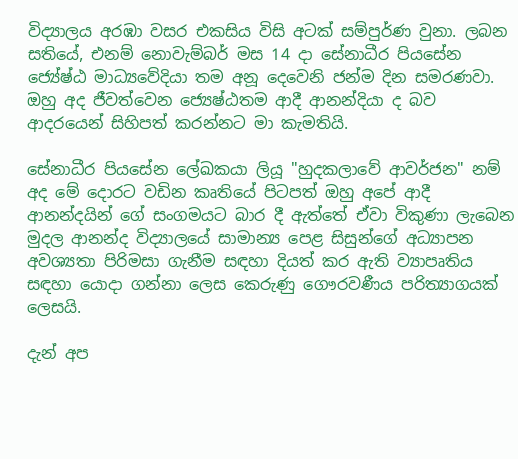විද්‍යාලය අරඹා වසර එකසිය විසි අටක් සම්පුර්ණ වුනා. ලබන සතියේ, එනම් නොවැම්බර් මස 14 දා සේනාධීර පියසේන ජ්‍යේෂ්ඨ මාධ්‍යවේදියා තම අනූ දෙවෙනි ජන්ම දින සමරණවා. ඔහු අද ජීවත්වෙන ජ්‍යෙෂ්ඨතම ආදී ආනන්දියා ද බව ආදරයෙන් සිහිපත් කරන්නට මා කැමතියි.

සේනාධීර පියසේන ලේඛකයා ලියූ "හුදකලාවේ ආවර්ජන" නම් අද මේ දොරට වඩින කෘතියේ පිටපත් ඔහු අපේ ආදී ආනන්දයින් ගේ සංගමයට බාර දී ඇත්තේ ඒවා විකුණා ලැබෙන මුදල ආනන්ද විද්‍යාලයේ සාමාන්‍ය පෙළ සිසුන්ගේ අධ්‍යාපන අවශ්‍යතා පිරිමසා ගැනීම සඳහා දියත් කර ඇති ව්‍යාපෘතිය සඳහා යොදා ගන්නා ලෙස කෙරුණු ගෞරවණීය පරිත්‍යාගයක් ලෙසයි.

දැන් අප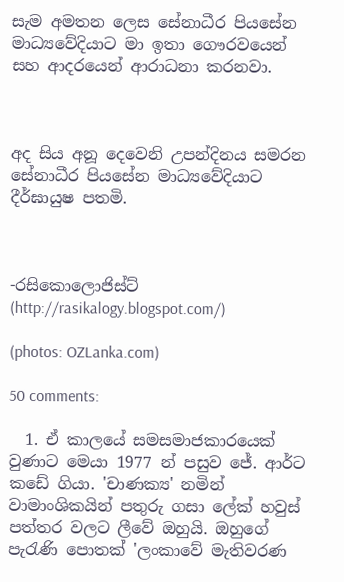සැම අමතන ලෙස සේනාධීර පියසේන මාධ්‍යවේදියාට මා ඉතා ගෞරවයෙන් සහ ආදරයෙන් ආරාධනා කරනවා.



අද සිය අනූ දෙවෙනි උපන්දිනය සමරන සේනාධීර පියසේන මාධ්‍යවේදියාට දීර්ඝායුෂ පතමි.



-රසිකොලොජිස්ට් (http://rasikalogy.blogspot.com/)

(photos: OZLanka.com)

50 comments:

  1. ඒ කාලයේ සමසමාජකාරයෙක් වුණාට මෙයා 1977 න් පසුව ජේ. ආර්ට කඩේ ගියා. 'චාණක්‍ය' නමින් වාමාංශිකයින් පතුරු ගසා ලේක් හවුස් පත්තර වලට ලීවේ ඔහුයි. ඔහුගේ පැරැණි පොතක් 'ලංකාවේ මැතිවරණ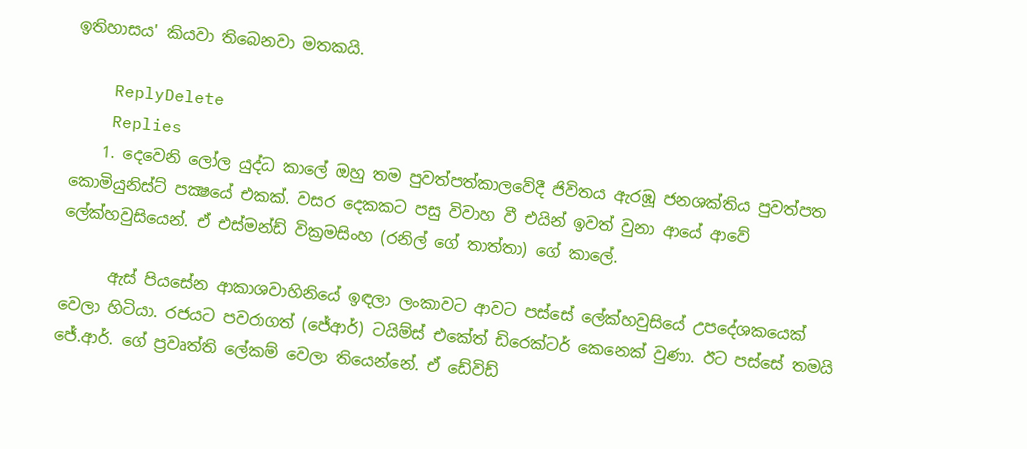ඉතිහාසය' කියවා තිබෙනවා මතකයි.

    ReplyDelete
    Replies
    1. දෙවෙනි ලෝල යුද්ධ කාලේ ඔහු තම පුවත්පත්කාලවේදී ජිවිතය ඇරඹූ ජනශක්තිය පුවත්පත කොමියුනිස්ට් පක්‍ෂයේ එකක්. වසර දෙකකට පසු විවාහ වී එයින් ඉවත් වුනා ආයේ ආවේ ලේක්හවුසියෙන්. ඒ එස්මන්ඩ් වික්‍රමසිංහ (රනිල් ගේ තාත්තා) ගේ කාලේ.

      ඇස් පියසේන ආකාශවාහිනියේ ඉඳලා ලංකාවට ආවට පස්සේ ලේක්හවුසියේ උපදේශකයෙක් වෙලා හිටියා. රජයට පවරාගත් (ජේආර්) ටයිම්ස් එකේත් ඩිරෙක්ටර් කෙනෙක් වුණා. ඊට පස්සේ තමයි ජේ.ආර්. ගේ ප්‍රවෘත්ති ලේකම් වෙලා තියෙන්නේ. ඒ ඩේවිඩ්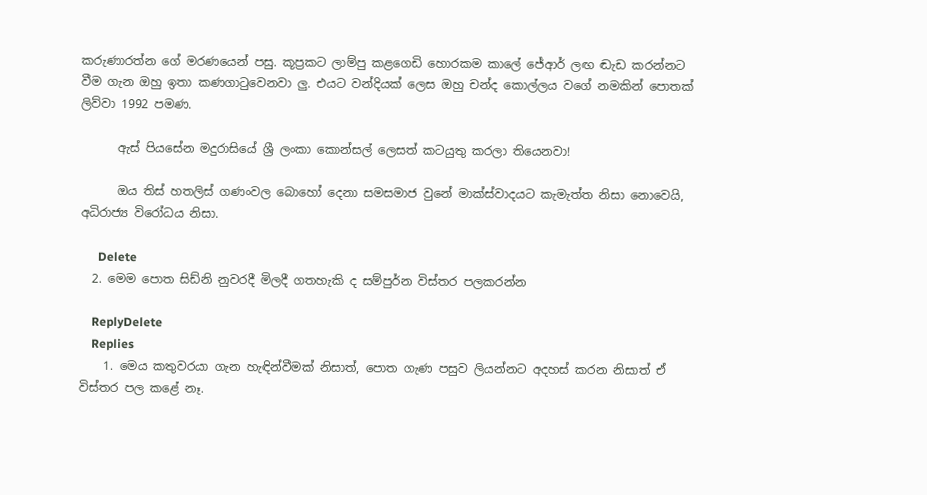කරුණාරත්න ගේ මරණයෙන් පසු. කූප්‍රකට ලාම්පු කළගෙඩි හොරකම කාලේ ජේආර් ලඟ ඬැඩ කරන්නට වීම ගැන ඔහු ඉතා කණගාටුවෙනවා ලු. එයට වන්දියක් ලෙස ඔහු චන්ද කොල්ලය වගේ නමකින් පොතක් ලිව්වා 1992 පමණ.

      ඇස් පියසේන මදුරාසියේ ශ්‍රී ලංකා කොන්සල් ලෙසත් කටයුතු කරලා තියෙනවා!

      ඔය තිස් හතලිස් ගණංවල බොහෝ දෙනා සමසමාජ වුනේ මාක්ස්වාදයට කැමැත්ත නිසා නොවෙයි, අධිරාජ්‍ය විරෝධය නිසා.

      Delete
  2. මෙම පොත සිඩ්නි නුවරදී මිලදී ගතහැකි ද සම්පුර්න විස්තර පලකරන්න

    ReplyDelete
    Replies
    1. මෙය කතුවරයා ගැන හැඳින්වීමක් නිසාත්, පොත ගැණ පසුව ලියන්නට අදහස් කරන නිසාත් ඒ විස්තර පල කළේ නෑ.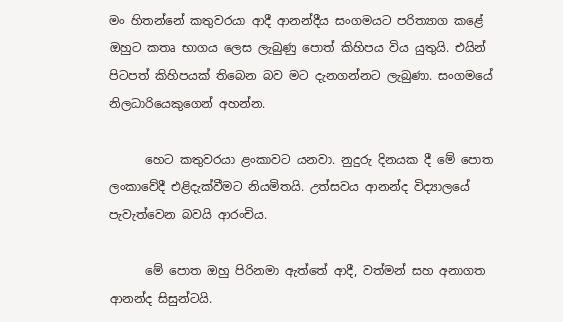මං හිතන්නේ කතුවරයා ආදී ආනන්දීය සංගමයට පරිත්‍යාග කළේ ඔහුට කතෘ භාගය ලෙස ලැබුණු පොත් කිහිපය විය යුතුයි. එයින් පිටපත් කිහිපයක් තිබෙන බව මට දැනගන්නට ලැබුණා. සංගමයේ නිලධාරියෙකුගෙන් අහන්න.

      හෙට කතුවරයා ළංකාවට යනවා. නුදුරු දිනයක දී මේ පොත ලංකාවේදී එළිදැක්වීමට නියමිතයි. උත්සවය ආනන්ද විද්‍යාලයේ පැවැත්වෙන බවයි ආරංචිය.

      මේ පොත ඔහු පිරිනමා ඇත්තේ ආදී, වත්මන් සහ අනාගත ආනන්ද සිසුන්ටයි.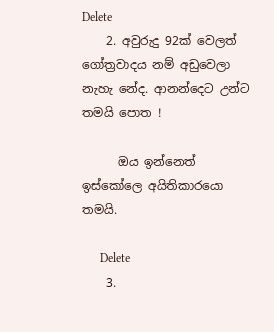Delete
    2. අවුරුදු 92ක් වෙලත් ගෝත්‍රවාදය නම් අඩුවෙලා නැහැ නේද. ආනන්දෙට උන්ට තමයි පොත !

      ඔය ඉන්නෙත් ඉස්කෝලෙ අයිතිකාරයො තමයි.

      Delete
    3.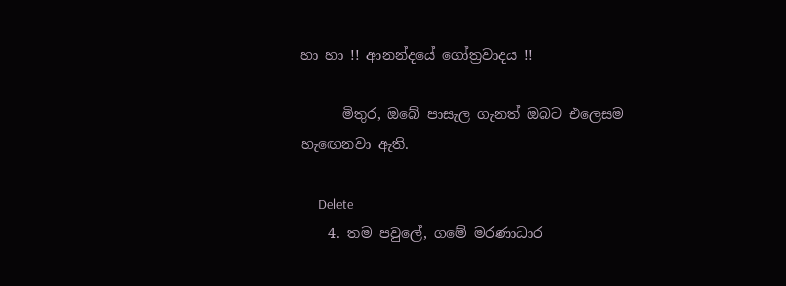හා හා !! ආනන්දයේ ගෝත්‍රවාදය !!

      මිතුර, ඔබේ පාසැල ගැනත් ඔබට එලෙසම හැ‍ඟෙනවා ඇති.

      Delete
    4. තම පවුලේ, ගමේ මරණාධාර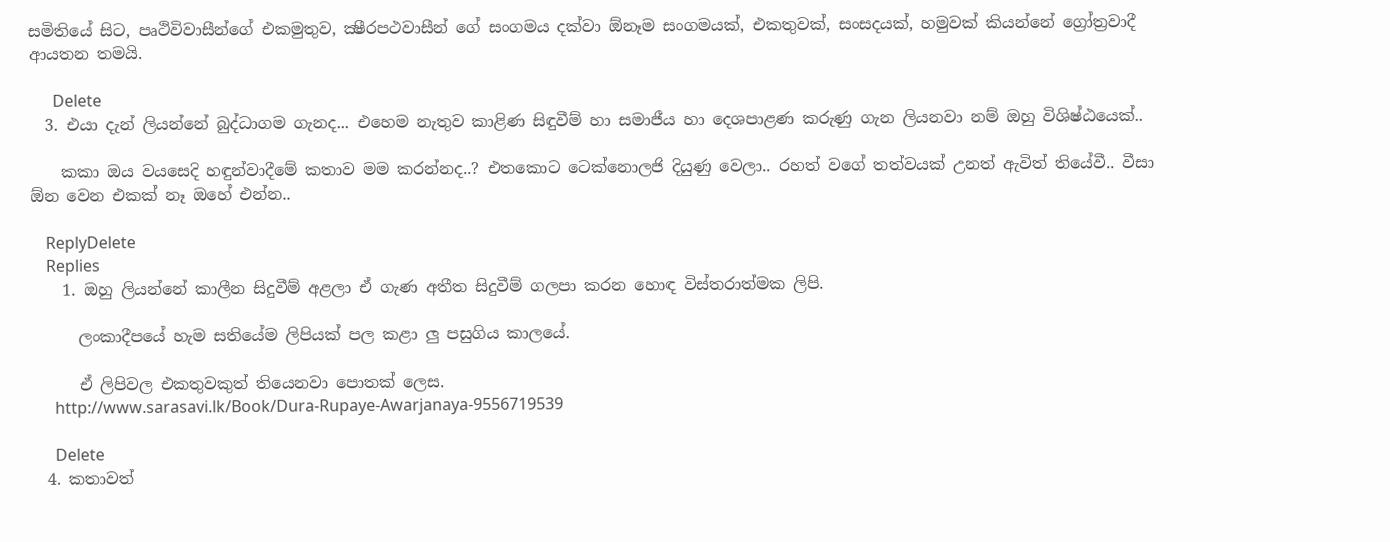සමිතියේ සිට, පෘථිවිවාසීන්ගේ එකමුතුව, ක්‍ෂීරපථවාසීන් ගේ සංගමය දක්වා ඕනෑම සංගමයක්, එකතුවක්, සංසදයක්, හමුවක් කියන්නේ ග්‍රෝත්‍රවාදී ආයතන තමයි.

      Delete
  3. එයා දැන් ලියන්නේ බුද්ධාගම ගැනද... එහෙම නැතුව කාළිණ සිඳුවීම් හා සමාජීය හා දෙශපාළණ කරුණු ගැන ලියනවා නම් ඔහු විශිෂ්ඨයෙක්..

    කකා ඔය වයසෙදි හඳුන්වාදීමේ කතාව මම කරන්නද..? එතකොට ටෙක්නොලජි දියුණු වෙලා.. රහත් වගේ තත්වයක් උනත් ඇවිත් තියේවී.. වීසා ඕන වෙන එකක් නෑ ඔහේ එන්න..

    ReplyDelete
    Replies
    1. ඔහු ලියන්නේ කාලීන සිදුවීම් අළලා ඒ ගැණ අතීත සිදුවීම් ගලපා කරන හොඳ විස්තරාත්මක ලිපි.

      ලංකාදීපයේ හැම සතියේම ලිපියක් පල කළා ලු පසුගිය කාලයේ.

      ඒ ලිපිවල එකතුවකුත් තියෙනවා පොතක් ලෙස.
      http://www.sarasavi.lk/Book/Dura-Rupaye-Awarjanaya-9556719539

      Delete
  4. කතාවත්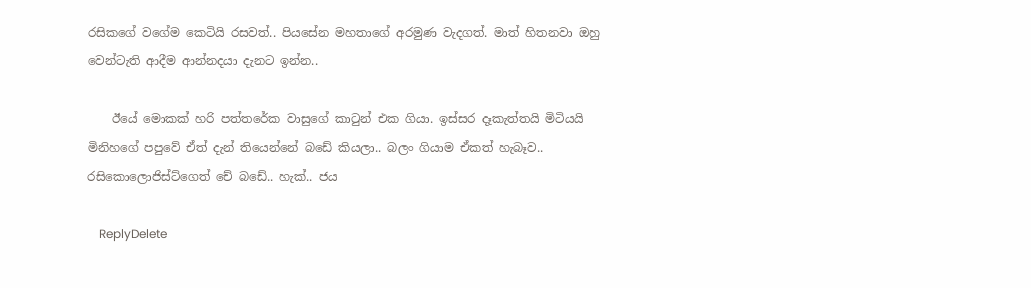රසිකගේ වගේම කෙටියි රසවත්.. පියසේන මහතාගේ අරමුණ වැදගත්. මාත් හිතනවා ඔහු වෙන්ටැති ආදීම ආන්නදයා දැනට ඉන්න..

    ඊයේ මොකක් හරි පත්තරේක වාසුගේ කාටුන් එක ගියා. ඉස්සර දෑකැත්තයි මිටියයි මිනිහගේ පපුවේ ඒත් දැන් තියෙන්නේ බඩේ කියලා.. බලං ගියාම ඒකත් හැබෑව.. රසිකොලොජිස්ට්ගෙත් චේ බඩේ.. හැක්.. ජය

    ReplyDelete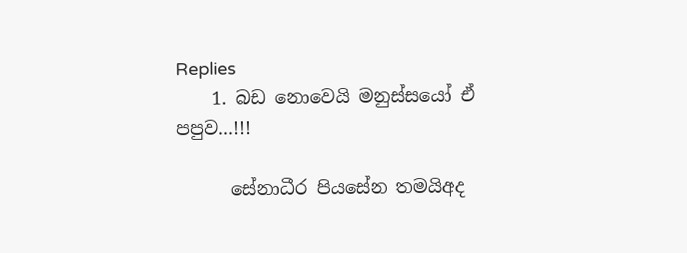Replies
    1. බඩ නොවෙයි මනුස්සයෝ ඒ පපුව...!!!

      සේනාධීර පියසේන තමයිඅද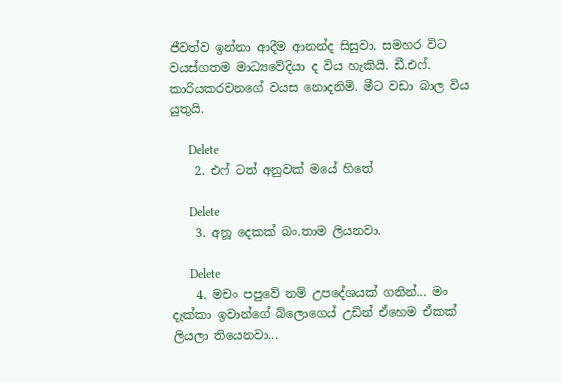ජීවත්ව ඉන්නා ආදීම ආනන්ද සිසුවා. සමහර විට වයස්ගතම මාධ්‍යවේදියා ද විය හැකියි. ඩී.එෆ්. කාරියකරවනගේ වයස නොදනිමි. මීට වඩා බාල විය යුතුයි.

      Delete
    2. එෆ් ටත් අනුවක් මයේ හිතේ

      Delete
    3. අනූ දෙකක් බං.තාම ලියනවා.

      Delete
    4. මචං පපුවේ නම් උපදේශයක් ගනින්... මං දැක්කා ඉවාන්ගේ බ්ලොගෙය් උඩින් ඒහෙම ඒකක් ලියලා තියෙනවා...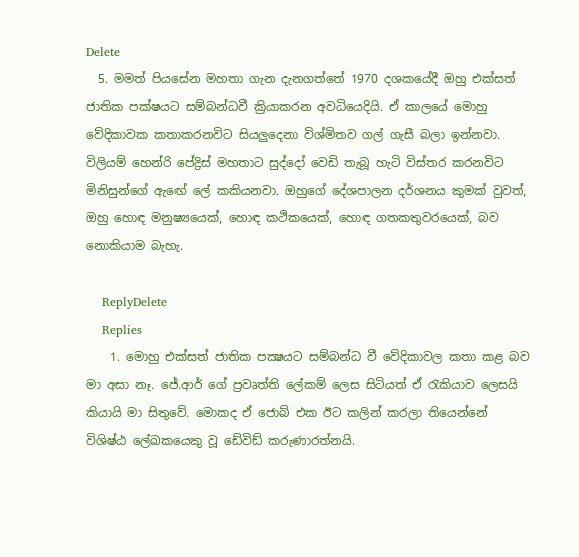Delete
  5. මමත් පියසේන මහතා ගැන දැනගත්තේ 1970 දශකයේදී ඔහු එක්සත් ජාතික පක්ෂයට සම්බන්ධවී ක්‍රියාකරන අවධියෙදියි. ඒ කාලයේ මොහු වේදිකාවක කතාකරනවිට සියලුදෙනා විශ්මිතව ගල් ගැසී බලා ඉන්නවා. විලියම් හෙන්රි පේද්‍රිස් මහතාට සුද්දෝ වෙඩි තැබූ හැටි විස්තර කරනවිට මිනිසුන්ගේ ඇඟේ ලේ කකියනවා. ඔහුගේ දේශපාලන දර්ශනය කුමක් වුවත්, ඔහු හොඳ මනුෂ්‍යයෙක්, හොඳ කථිකයෙක්, හොඳ ගතකතුවරයෙක්, බව නොකියාම බැහැ.

    ReplyDelete
    Replies
    1. මොහු එක්සත් ජාතික පක්‍ෂයට සම්බන්ධ වී වේදිකාවල කතා කළ බව මා අසා නෑ. ජේ.ආර් ගේ ප්‍රවෘත්ති ලේකම් ලෙස සිටියත් ඒ රැකියාව ලෙසයි කියායි මා සිතුවේ. මොකද ඒ ජොබ් එක ඊට කලින් කරලා තියෙන්නේ විශිෂ්ඨ ලේඛකයෙකු වූ ඩේවිඩ් කරුණාරත්නයි.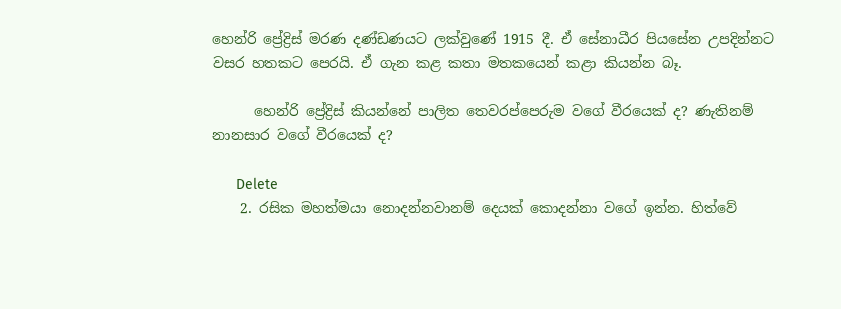හෙන්රි ප්‍රේද්‍රිස් මරණ දණ්ඩණයට ලක්වුණේ 1915 දී. ඒ සේනාධීර පියසේන උපදින්නට වසර හතකට පෙරයි. ඒ ගැන කළ කතා මතකයෙන් කළා කියන්න බෑ.

      හෙන්රි ප්‍රේද්‍රිස් කියන්නේ පාලිත තෙවරප්පෙරුම වගේ වීරයෙක් ද? ණැතිනම් නානසාර වගේ වීරයෙක් ද?

      Delete
    2. රසික මහත්මයා නොදන්නවානම් දෙයක් කොදන්නා වගේ ඉන්න. හිත්වේ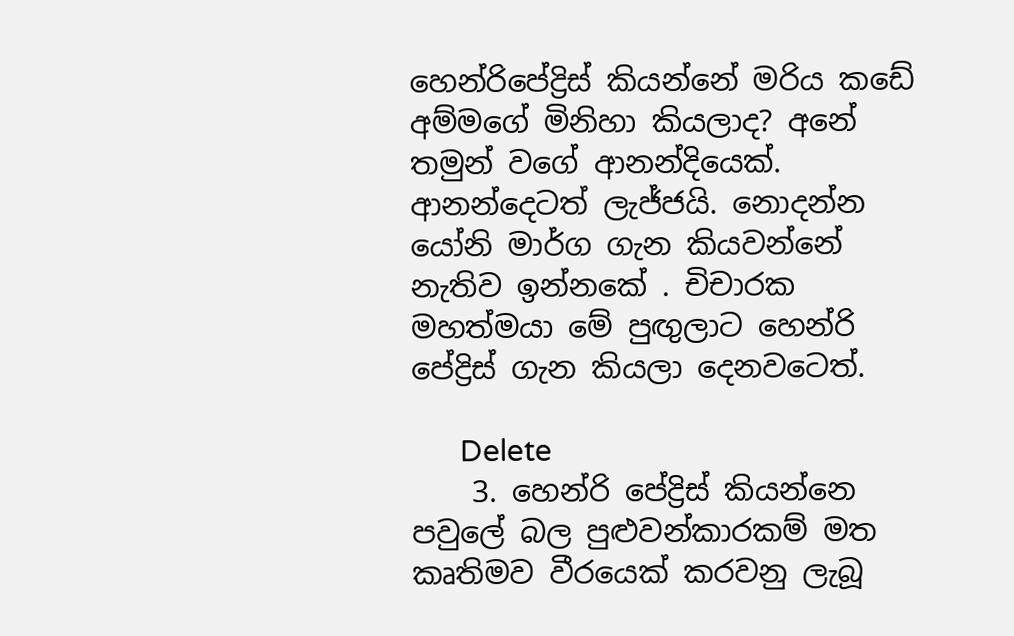හෙන්රිපේද්‍රිස් කියන්නේ මරිය කඩේ අම්මගේ මිනිහා කියලාද? අනේ තමුන් වගේ ආනන්දියෙක්. ආනන්දෙටත් ලැජ්ජයි. නොදන්න යෝනි මාර්ග ගැන කියවන්නේ නැතිව ඉන්න‍කේ . චිචාරක මහත්මයා මේ පුඟුලාට හෙන්රි පේද්‍රිස් ගැන කියලා දෙනවටෙත්.

      Delete
    3. හෙන්රි පේද්‍රිස් කියන්නෙ පවුලේ බල පුළුවන්කාරකම් මත කෘතිමව වීරයෙක් කරවනු ලැබූ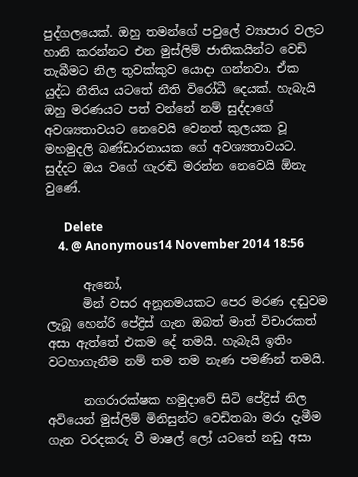පුද්ගලයෙක්. ඔහු තමන්ගේ පවුලේ ව්‍යාපාර වලට හානි කරන්නට එන මුස්ලිම් ජාතිකයින්ට වෙඩි තැබීමට නිල තුවක්කුව යොදා ගන්නවා. ඒක යුද්ධ නීතිය යටතේ නීති විරෝධී දෙයක්. හැබැයි ඔහු මරණයට පත් වන්නේ නම් සුද්දාගේ අවශ්‍යතාවයට නෙවෙයි වෙනත් කුලයක වූ මහමුදලි බණ්ඩාරනායක ගේ අවශ්‍යතාවයට. සුද්දට ඔය වගේ ගැරඬි මරන්න නෙවෙයි ඕනැ වුණේ.

      Delete
    4. @ Anonymous14 November 2014 18:56

      ඇනෝ,
      මින් වසර අනූනමයකට පෙර මරණ දඬුවම ලැබූ හෙන්රි පේද්‍රිස් ගැන ඔබත් මාත් විචාරකත් අසා ඇත්තේ එකම දේ තමයි. හැබැයි ඉතිං වටහාගැනීම නම් තම තම නැණ පමණින් තමයි.

      නගරාරක්ෂක හමුදාවේ සිටි පේද්‍රිස් නිල අවියෙන් මුස්ලිම් මිනිසුන්ට වෙඩිතබා මරා දැමීම ගැන වරදකරු වී මාෂල් ලෝ යටතේ නඩු අසා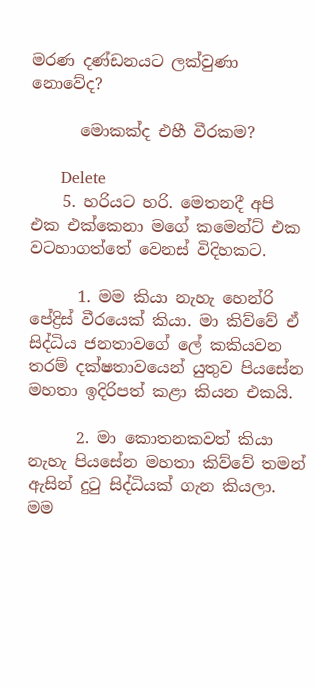මරණ දණ්ඩනයට ලක්වුණා නොවේද?

      මොකක්ද එහී වීරකම?

      Delete
    5. හරියට හරි. මෙතනදී අපි එක එක්කෙනා මගේ කමෙන්ට් එක වටහාගත්තේ වෙනස් විදිහකට.

      1. මම කියා නැහැ හෙන්රි පේද්‍රිස් වීරයෙක් කියා. මා කිව්වේ ඒ සිද්ධිය ජනතාවගේ ලේ කකියවන තරම් දක්ෂතාවයෙන් යුතුව පියසේන මහතා ඉදිරිපත් කළා කියන එකයි.

      2. මා කොතනකවත් කියා නැහැ පියසේන මහතා කිව්වේ තමන් ඇසින් දුටු සිද්ධියක් ගැන කියලා. මම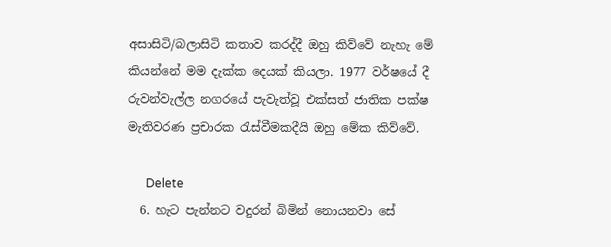අසාසිටි/බලාසිටි කතාව කරද්දී ඔහු කිව්වේ නැහැ මේ කියන්නේ මම දැක්ක දෙයක් කියලා. 1977 වර්ෂයේ දී රුවන්වැල්ල නගරයේ පැවැත්වූ එක්සත් ජාතික පක්ෂ මැතිවරණ ප්‍රචාරක රැස්වීමකදීයි ඔහු මේක කිව්වේ.

      Delete
  6. හැට පැන්නට වදුරන් බිමින් නොයනවා සේ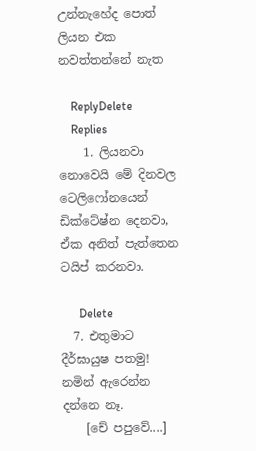උන්නැහේද පොත් ලියන එක නවත්තන්නේ නැත

    ReplyDelete
    Replies
    1. ලියනවා නොවෙයි මේ දිනවල ටෙලිෆෝනයෙන් ඩික්ටේෂ්න දෙනවා, ඒක අනිත් පැත්තෙන ටයිප් කරනවා.

      Delete
  7. එතුමාට දීර්ඝායුෂ පතමු! නමින් ඇරෙන්න දන්නෙ නෑ.
    [චේ පපුවේ....]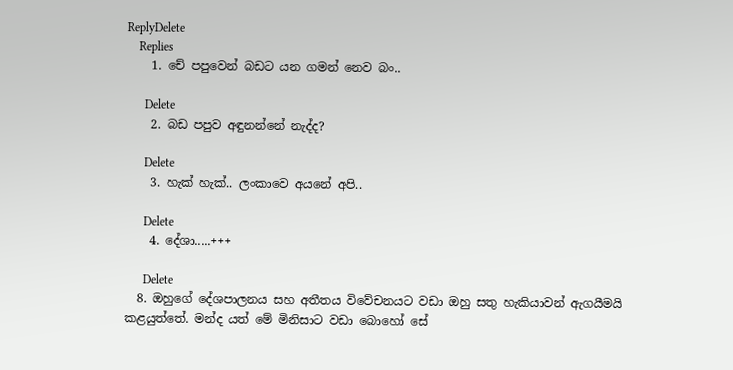ReplyDelete
    Replies
    1. චේ පපුවෙන් බඩට යන ගමන් නෙව බං..

      Delete
    2. බඩ පපුව අඳුනන්නේ නැද්ද?

      Delete
    3. හැක් හැක්.. ලංකාවෙ අයනේ අපි..

      Delete
    4. දේශා.....+++

      Delete
  8. ඔහුගේ දේශපාලනය සහ අතීතය විවේචනයට වඩා ඔහු සතු හැකියාවන් ඇගයීමයි කළයුත්තේ. මන්ද යත් මේ මිනිසාට වඩා බොහෝ සේ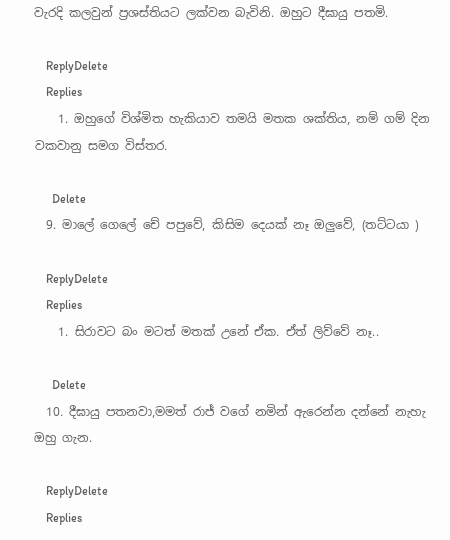වැරදි කලවුන් ප්‍රශස්තියට ලක්වන බැවිනි. ඔහුට දීඝායු පතමි.

    ReplyDelete
    Replies
    1. ඔහුගේ විශ්මිත හැකියාව තමයි මතක ශක්තිය, නම් ගම් දින වකවානු සමග විස්තර.

      Delete
  9. මාලේ ගෙලේ චේ පපුවේ, කිසිම දෙයක් නෑ ඔලුවේ, (තට්ටයා )

    ReplyDelete
    Replies
    1. සිරාවට බං මටත් මතක් උනේ ඒක. ඒත් ලිව්වේ නෑ..

      Delete
  10. දීඝායු පතනවා,මමත් රාජ් වගේ නමින් ඇරෙන්න දන්නේ නැහැ ඔහු ගැන.

    ReplyDelete
    Replies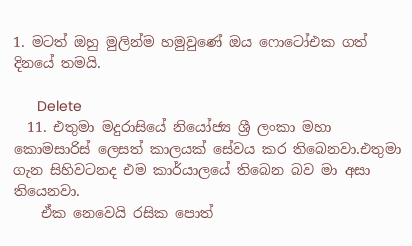1. මටත් ඔහු මුලින්ම හමුවුණේ ඔය ෆොටෝඑක ගත් දිනයේ තමයි.

      Delete
  11. එතුමා මදුරාසියේ නියෝජ්‍ය ශ්‍රී ලංකා මහා කොමසාරිස් ලෙසත් කාලයක් සේවය කර තිබෙනවා.එතුමා ගැන සිහිවටනද එම කාර්යාලයේ තිබෙන බව මා අසා තියෙනවා.
    ඒක නෙවෙයි රසික පොත්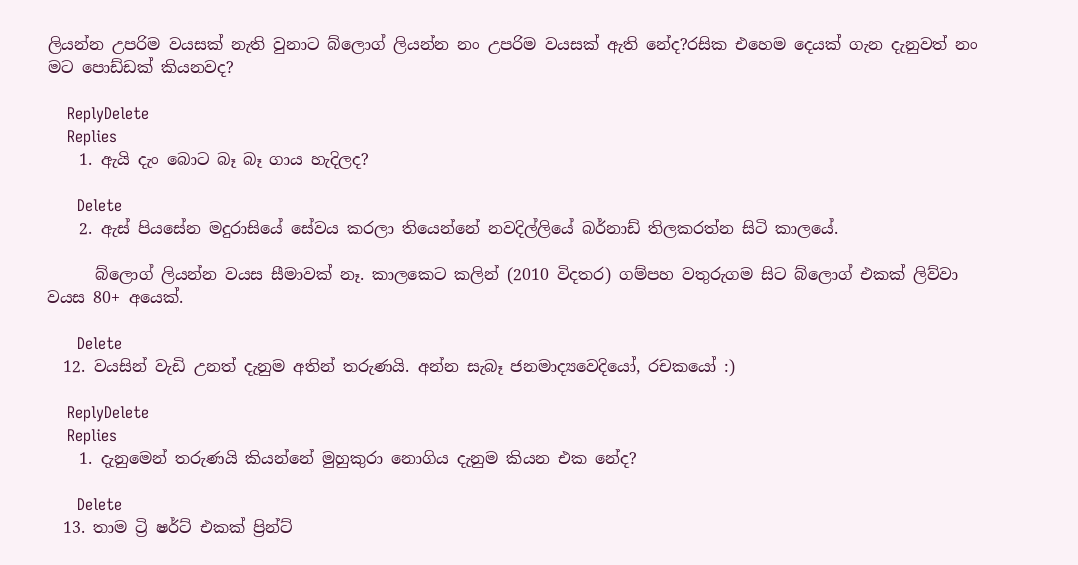ලියන්න උපරිම වයසක් නැති වුනාට බ්ලොග් ලියන්න නං උපරිම වයසක් ඇති නේද?රසික එහෙම දෙයක් ගැන දැනුවත් නං මට පොඩ්ඩක් කියනවද?

    ReplyDelete
    Replies
    1. ඇයි දැං බොට බෑ බෑ ගාය හැදිලද?

      Delete
    2. ඇස් පියසේන මදුරාසියේ සේවය කරලා තියෙන්නේ නවදිල්ලියේ බර්නාඩ් තිලකරත්න සිටි කාලයේ.

      බ්ලොග් ලියන්න වයස සීමාවක් නෑ. කාලකෙට කලින් (2010 විදතර) ගම්පහ වතුරුගම සිට බ්ලොග් එකක් ලිව්වා වයස 80+ අයෙක්.

      Delete
  12. වයසින් වැඩි උනත් දැනුම අතින් තරුණයි. අන්න සැබෑ ජනමාද්‍යවෙදියෝ, රචකයෝ :)

    ReplyDelete
    Replies
    1. දැනුමෙන් තරුණයි කියන්නේ මුහුකුරා නොගිය දැනුම කියන එක නේද?

      Delete
  13. තාම ට්‍රි ෂර්ට් එකක් ප්‍රින්ට්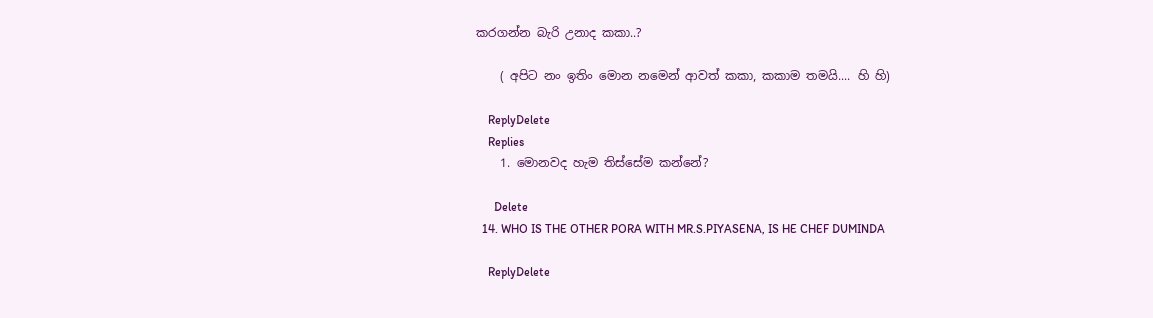කරගන්න බැරි උනාද කකා..?

    ( අපිට නං ඉතිං මොන නමෙන් ආවත් කකා, කකාම තමයි.... හි හි)

    ReplyDelete
    Replies
    1. මොනවද හැම තිස්සේම කන්නේ?

      Delete
  14. WHO IS THE OTHER PORA WITH MR.S.PIYASENA, IS HE CHEF DUMINDA

    ReplyDelete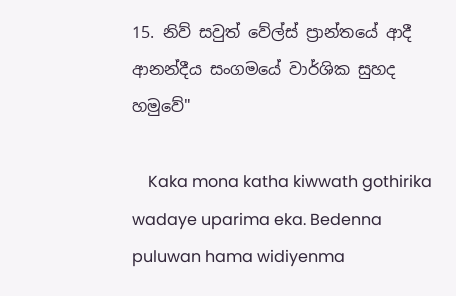15. නිව් සවුත් වේල්ස් ප්‍රාන්තයේ ආදී ආනන්දීය සංගමයේ වාර්ශික සුහද හමුවේ"

    Kaka mona katha kiwwath gothirika wadaye uparima eka. Bedenna puluwan hama widiyenma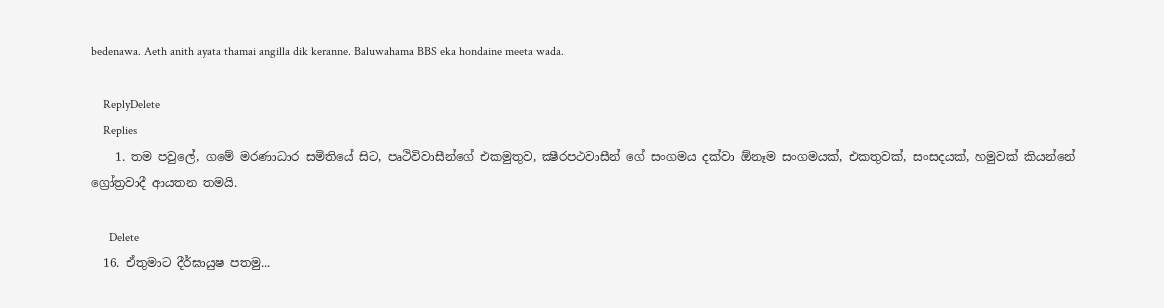bedenawa. Aeth anith ayata thamai angilla dik keranne. Baluwahama BBS eka hondaine meeta wada.

    ReplyDelete
    Replies
    1. තම පවුලේ, ගමේ මරණාධාර සමිතියේ සිට, පෘථිවිවාසීන්ගේ එකමුතුව, ක්‍ෂීරපථවාසීන් ගේ සංගමය දක්වා ඕනෑම සංගමයක්, එකතුවක්, සංසදයක්, හමුවක් කියන්නේ ග්‍රෝත්‍රවාදී ආයතන තමයි.

      Delete
  16. ඒතුමාට දීර්ඝායුෂ පතමු...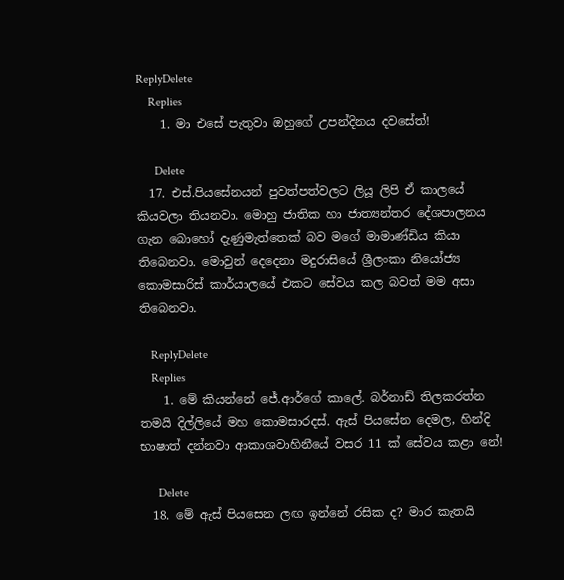ReplyDelete
    Replies
    1. මා එසේ පැතුවා ඔහුගේ උපන්දිනය දවසේත්!

      Delete
  17. එස්.පියසේනයන් පුවත්පත්වලට ලියූ ලිපි ඒ කාලයේ කියවලා තියනවා. මොහු ජාතික හා ජාත්‍යන්තර දේශපාලනය ගැන බොහෝ දැණුමැත්තෙක් බව මගේ මාමාණ්ඩිය කියා තිබෙනවා. මොවුන් දෙදෙනා මදුරාසියේ ශ්‍රීලංකා නියෝජ්‍ය කොමසාරිස් කාර්යාලයේ එකට සේවය කල බවත් මම අසා තිබෙනවා.

    ReplyDelete
    Replies
    1. මේ කියන්නේ ජේ.ආර්ගේ කාලේ. බර්නාඩ් තිලකරත්න තමයි දිල්ලියේ මහ කොමසාරදස්. ඇස් පියසේන දෙමල, හින්දි භාෂාත් දන්නවා ආකාශවාහිනීයේ වසර 11 ක් සේවය කළා නේ!

      Delete
  18. මේ ඇස් පියසෙන ලඟ ඉන්නේ රසික ද? මාර කැතයි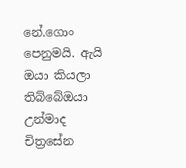නේ.ගොං පෙනුමයි. ඇයි ඔයා කියලා තිබ්බේඔයා උන්මාද චිත්‍රසේන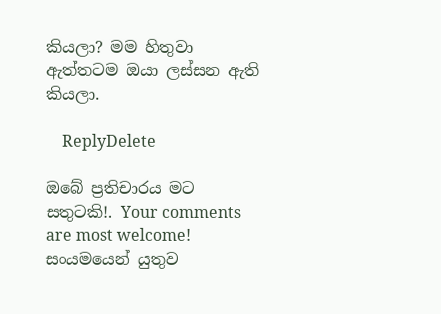කියලා? මම හිතුවා ඇත්තටම ඔයා ලස්සන ඇති කියලා.

    ReplyDelete

ඔබේ ප්‍රතිචාරය මට සතුටකි!. Your comments are most welcome!
සංයමයෙන් යුතුව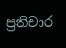ප්‍රතිචාර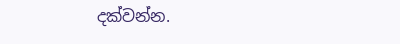දක්වන්න.